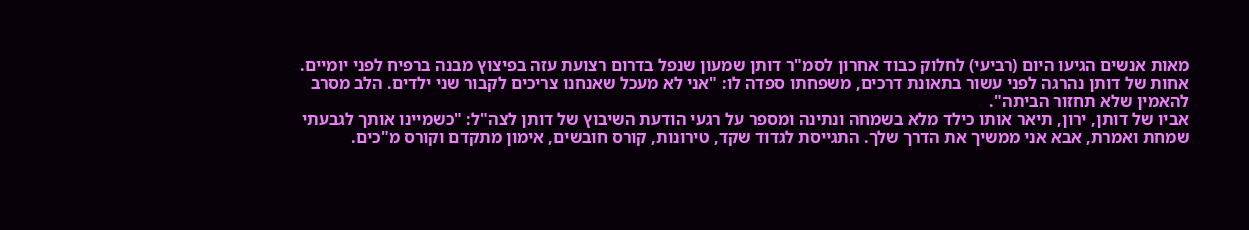מאות אנשים הגיעו היום (רביעי) לחלוק כבוד אחרון לסמ"ר דותן שמעון שנפל בדרום רצועת עזה בפיצוץ מבנה ברפיח לפני יומיים. אחות של דותן נהרגה לפני עשור בתאונת דרכים, משפחתו ספדה לו: "אני לא מעכל שאנחנו צריכים לקבור שני ילדים. הלב מסרב להאמין שלא תחזור הביתה".
אביו של דותן, ירון, תיאר אותו כילד מלא בשמחה ונתינה ומספר על רגעי הודעת השיבוץ של דותן לצה"ל: "כשמיינו אותך לגבעתי שמחת ואמרת, אבא אני ממשיך את הדרך שלך. התגייסת לגדוד שקד, טירונות, קורס חובשים, אימון מתקדם וקורס מ"כים.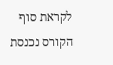לקראת סוף הקורס נכנסת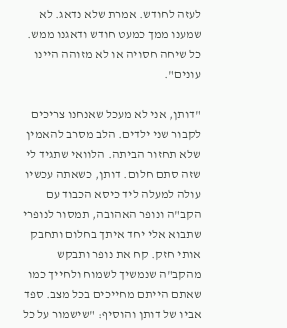לעזה לחודש. אמרת שלא נדאג. לא שמענו ממך כמעט חודש ודאגנו ממש. כל שיחה חסויה או לא מזוהה היינו עונים".

"דותן, אני לא מעכל שאנחנו צריכים לקבור שני ילדים. הלב מסרב להאמין שלא תחזור הביתה. הלוואי שתגיד לי שזה סתם חלום. דותן, כשאתה עכשיו עולה למעלה ליד כיסא הכבוד עם הקב"ה ונופר האהובה, תמסור לנופרי שתבוא אלי יחד איתך בחלום ותחבק אותי חזק. קח את נופר ותבקש מהקב"ה שנמשיך לשמוח ולחייך כמו שאתם הייתם מחייכים בכל מצב. ספד אביו של דותן והוסיף: "שישמור על כל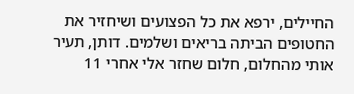החיילים, ירפא את כל הפצועים ושיחזיר את החטופים הביתה בריאים ושלמים. דותן, תעיר אותי מהחלום, חלום שחזר אלי אחרי 11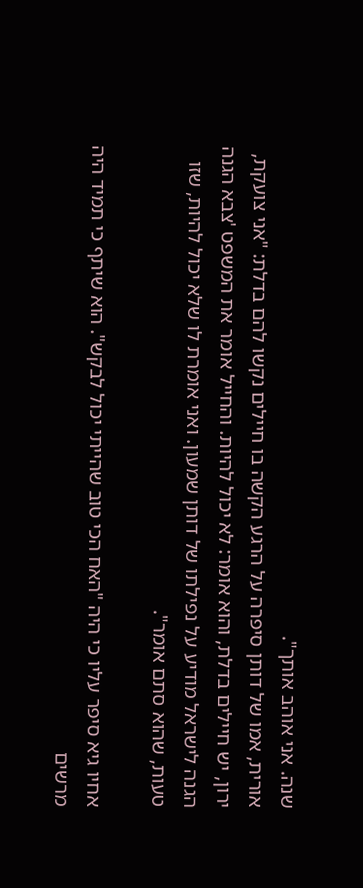שנה. אני אוהב אותך".
אורית, אמו של דותן סיפרה על הרגע הקשה בו חיילים נקשו להם בדלת: "אני צועקת, ירון, יש חיילים בדלת, והוא אומר: לא יכול להיות. והחייל אומר את המשפט 'צבא הגנה הגנה לישראל מודיע על נפילתו של דותן שמעון. ואני אומרת לו שלא יכול להיות, שזו טעות, שהוא סתם אומר".

אחיו גיא סיפר עליו כי היה "האח הכי טוב שהייתי יכול לבקש". הוא שיתף כי תמיד היה מרשים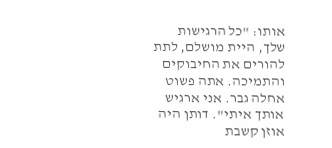אותו: "כל הרגישות שלך, היית מושלם, לתת להורים את החיבוקים והתמיכה. אתה פשוט אחלה גבר. אני ארגיש אותך איתי". דותן היה אוזן קשבת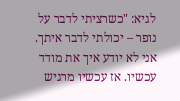לגיא: "כשרציתי לדבר על נופר – יכולתי לדבר איתך. אני לא יודע איך את מודד עכשיו. אז עכשיו מרגיש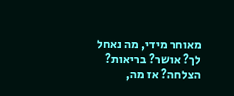מאוחר מידי, מה נאחל לך? אושר? בריאות? הצלחה? אז מה,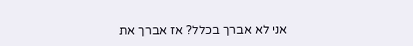אני לא אברך בכלל? אז אברך את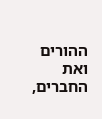ההורים ואת החברים,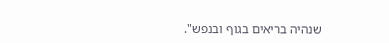שנהיה בריאים בגוף ובנפש".